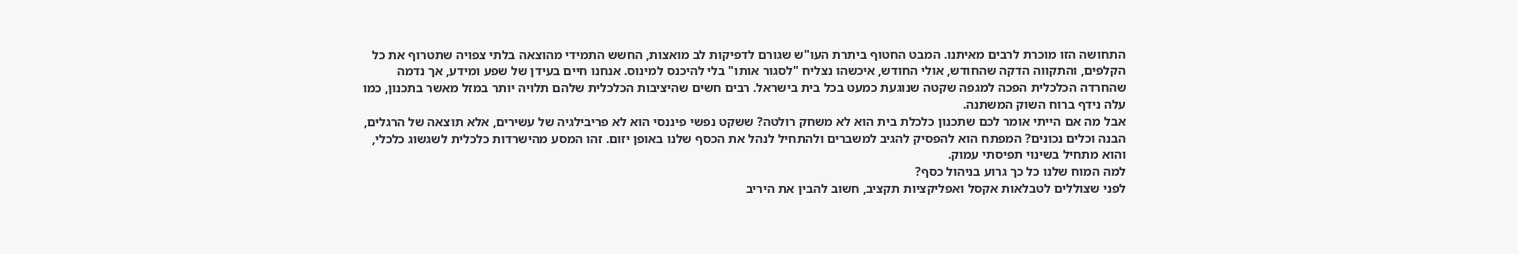התחושה הזו מוכרת לרבים מאיתנו. המבט החטוף ביתרת העו"ש שגורם לדפיקות לב מואצות, החשש התמידי מהוצאה בלתי צפויה שתטרוף את כל הקלפים, והתקווה הדקה שהחודש, אולי החודש, איכשהו נצליח "לסגור אותו" בלי להיכנס למינוס. אנחנו חיים בעידן של שפע ומידע, אך נדמה שהחרדה הכלכלית הפכה למגפה שקטה שנוגעת כמעט בכל בית בישראל. רבים חשים שהיציבות הכלכלית שלהם תלויה יותר במזל מאשר בתכנון, כמו עלה נידף ברוח השוק המשתנה.
אבל מה אם הייתי אומר לכם שתכנון כלכלת בית הוא לא משחק רולטה? ששקט נפשי פיננסי הוא לא פריבילגיה של עשירים, אלא תוצאה של הרגלים, הבנה וכלים נכונים? המפתח הוא להפסיק להגיב למשברים ולהתחיל לנהל את הכסף שלנו באופן יזום. זהו המסע מהישרדות כלכלית לשגשוג כלכלי, והוא מתחיל בשינוי תפיסתי עמוק.
למה המוח שלנו כל כך גרוע בניהול כסף?
לפני שצוללים לטבלאות אקסל ואפליקציות תקציב, חשוב להבין את היריב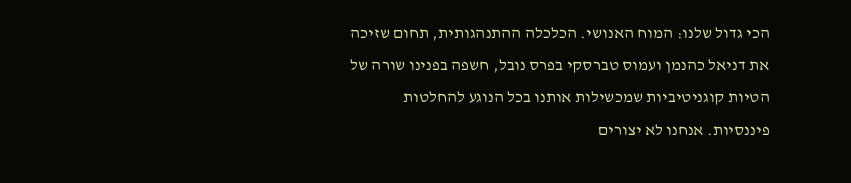הכי גדול שלנו: המוח האנושי. הכלכלה ההתנהגותית, תחום שזיכה את דניאל כהנמן ועמוס טברסקי בפרס נובל, חשפה בפנינו שורה של הטיות קוגניטיביות שמכשילות אותנו בכל הנוגע להחלטות פיננסיות. אנחנו לא יצורים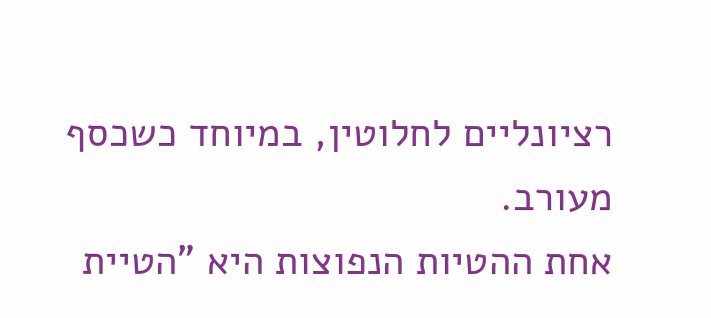רציונליים לחלוטין, במיוחד כשכסף מעורב.
אחת ההטיות הנפוצות היא "הטיית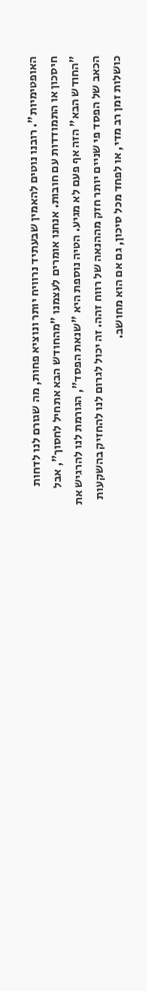האופטימיות". רובנו נוטים להאמין שבעתיד נרוויח יותר ונוציא פחות, מה שגורם לנו לדחות חיסכון או התמודדות עם חובות. אנחנו אומרים לעצמנו "מהחודש הבא אתחיל לחסוך", אבל "החודש הבא" הזה אף פעם לא מגיע. הטיה נוספת היא "שנאת הפסד", הגורמת לנו להרגיש את הכאב של הפסד פי שניים יותר חזק מההנאה של רווח זהה. זה יכול לגרום לנו להחזיק בהשקעות כושלות זמן רב מדי, או לפחד מכל סיכון, גם אם הוא מחושב.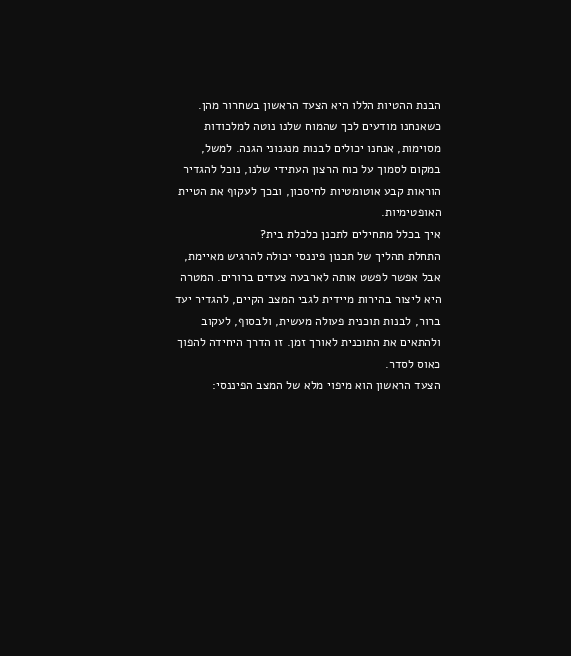הבנת ההטיות הללו היא הצעד הראשון בשחרור מהן. כשאנחנו מודעים לכך שהמוח שלנו נוטה למלכודות מסוימות, אנחנו יכולים לבנות מנגנוני הגנה. למשל, במקום לסמוך על כוח הרצון העתידי שלנו, נוכל להגדיר הוראות קבע אוטומטיות לחיסכון, ובכך לעקוף את הטיית האופטימיות.
איך בכלל מתחילים לתכנן כלכלת בית?
התחלת תהליך של תכנון פיננסי יכולה להרגיש מאיימת, אבל אפשר לפשט אותה לארבעה צעדים ברורים. המטרה היא ליצור בהירות מיידית לגבי המצב הקיים, להגדיר יעד ברור, לבנות תוכנית פעולה מעשית, ולבסוף, לעקוב ולהתאים את התוכנית לאורך זמן. זו הדרך היחידה להפוך כאוס לסדר.
הצעד הראשון הוא מיפוי מלא של המצב הפיננסי: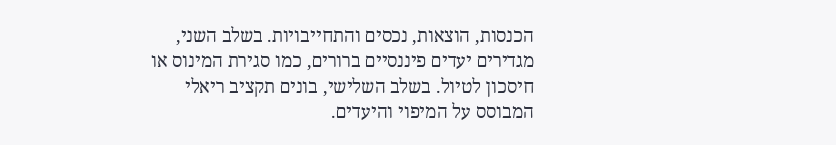הכנסות, הוצאות, נכסים והתחייבויות. בשלב השני, מגדירים יעדים פיננסיים ברורים, כמו סגירת המינוס או חיסכון לטיול. בשלב השלישי, בונים תקציב ריאלי המבוסס על המיפוי והיעדים.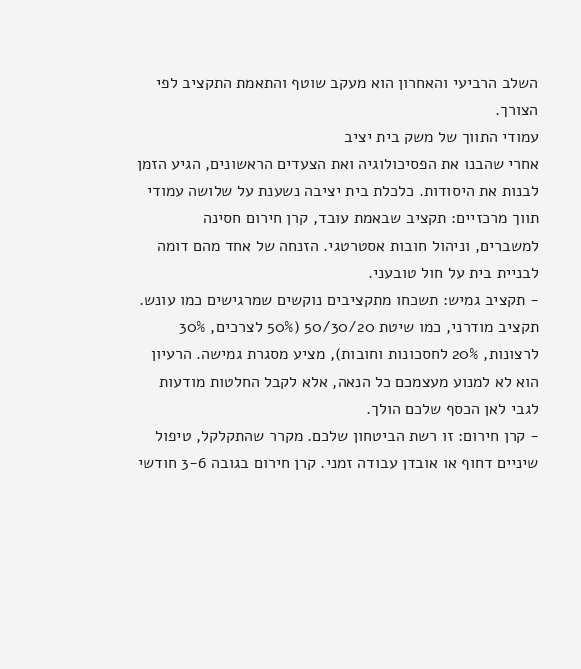השלב הרביעי והאחרון הוא מעקב שוטף והתאמת התקציב לפי הצורך.
עמודי התווך של משק בית יציב
אחרי שהבנו את הפסיכולוגיה ואת הצעדים הראשונים, הגיע הזמן לבנות את היסודות. כלכלת בית יציבה נשענת על שלושה עמודי תווך מרכזיים: תקציב שבאמת עובד, קרן חירום חסינה למשברים, וניהול חובות אסטרטגי. הזנחה של אחד מהם דומה לבניית בית על חול טובעני.
- תקציב גמיש: תשכחו מתקציבים נוקשים שמרגישים כמו עונש. תקציב מודרני, כמו שיטת 50/30/20 (50% לצרכים, 30% לרצונות, 20% לחסכונות וחובות), מציע מסגרת גמישה. הרעיון הוא לא למנוע מעצמכם כל הנאה, אלא לקבל החלטות מודעות לגבי לאן הכסף שלכם הולך.
- קרן חירום: זו רשת הביטחון שלכם. מקרר שהתקלקל, טיפול שיניים דחוף או אובדן עבודה זמני. קרן חירום בגובה 3-6 חודשי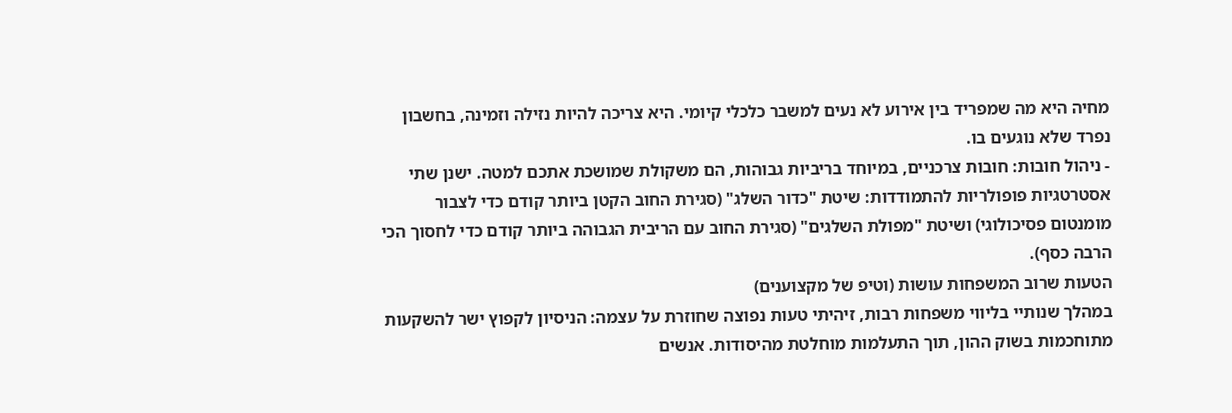מחיה היא מה שמפריד בין אירוע לא נעים למשבר כלכלי קיומי. היא צריכה להיות נזילה וזמינה, בחשבון נפרד שלא נוגעים בו.
- ניהול חובות: חובות צרכניים, במיוחד בריביות גבוהות, הם משקולת שמושכת אתכם למטה. ישנן שתי אסטרטגיות פופולריות להתמודדות: שיטת "כדור השלג" (סגירת החוב הקטן ביותר קודם כדי לצבור מומנטום פסיכולוגי) ושיטת "מפולת השלגים" (סגירת החוב עם הריבית הגבוהה ביותר קודם כדי לחסוך הכי הרבה כסף).
הטעות שרוב המשפחות עושות (וטיפ של מקצוענים)
במהלך שנותיי בליווי משפחות רבות, זיהיתי טעות נפוצה שחוזרת על עצמה: הניסיון לקפוץ ישר להשקעות מתוחכמות בשוק ההון, תוך התעלמות מוחלטת מהיסודות. אנשים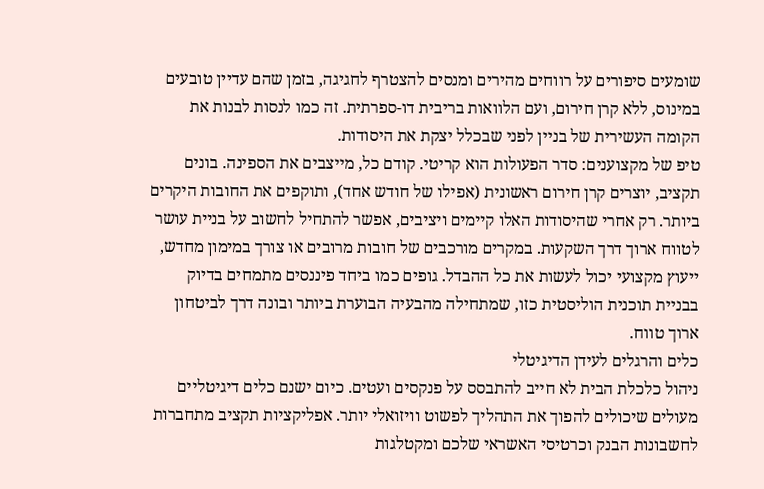שומעים סיפורים על רווחים מהירים ומנסים להצטרף לחגיגה, בזמן שהם עדיין טובעים במינוס, ללא קרן חירום, ועם הלוואות בריבית דו-ספרתית. זה כמו לנסות לבנות את הקומה העשירית של בניין לפני שבכלל יצקת את היסודות.
טיפ של מקצוענים: סדר הפעולות הוא קריטי. קודם כל, מייצבים את הספינה. בונים תקציב, יוצרים קרן חירום ראשונית (אפילו של חודש אחד), ותוקפים את החובות היקרים ביותר. רק אחרי שהיסודות האלו קיימים ויציבים, אפשר להתחיל לחשוב על בניית עושר לטווח ארוך דרך השקעות. במקרים מורכבים של חובות מרובים או צורך במימון מחדש, ייעוץ מקצועי יכול לעשות את כל ההבדל. גופים כמו ביחד פיננסים מתמחים בדיוק בבניית תוכנית הוליסטית כזו, שמתחילה מהבעיה הבוערת ביותר ובונה דרך לביטחון ארוך טווח.
כלים והרגלים לעידן הדיגיטלי
ניהול כלכלת הבית לא חייב להתבסס על פנקסים ועטים. כיום ישנם כלים דיגיטליים מעולים שיכולים להפוך את התהליך לפשוט וויזואלי יותר. אפליקציות תקציב מתחברות לחשבונות הבנק וכרטיסי האשראי שלכם ומקטלגות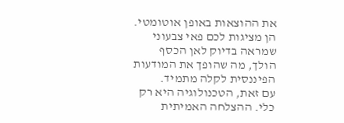את ההוצאות באופן אוטומטי. הן מציגות לכם פאי צבעוני שמראה בדיוק לאן הכסף הולך, מה שהופך את המודעות הפיננסית לקלה מתמיד.
עם זאת, הטכנולוגיה היא רק כלי. ההצלחה האמיתית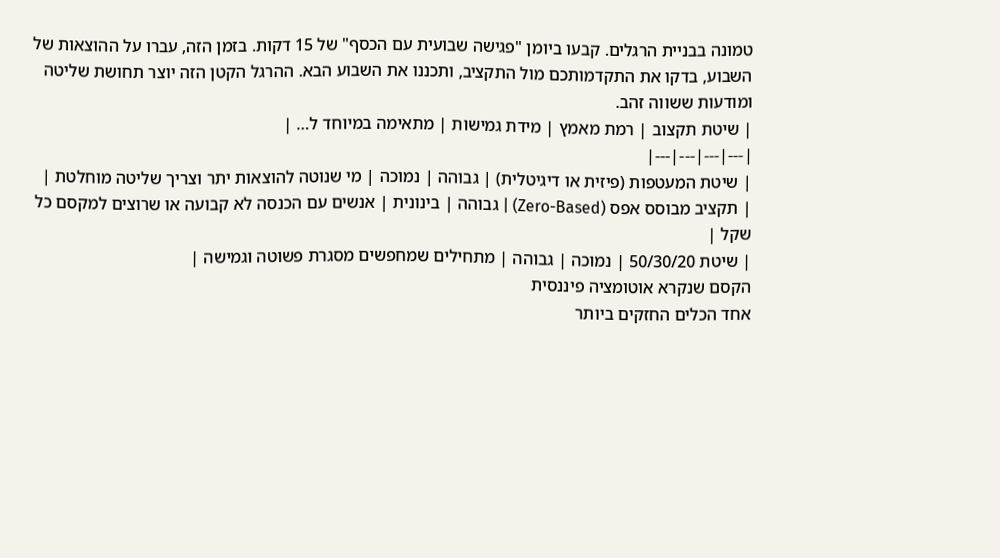טמונה בבניית הרגלים. קבעו ביומן "פגישה שבועית עם הכסף" של 15 דקות. בזמן הזה, עברו על ההוצאות של השבוע, בדקו את התקדמותכם מול התקציב, ותכננו את השבוע הבא. ההרגל הקטן הזה יוצר תחושת שליטה ומודעות ששווה זהב.
| שיטת תקצוב | רמת מאמץ | מידת גמישות | מתאימה במיוחד ל… |
|---|---|---|---|
| שיטת המעטפות (פיזית או דיגיטלית) | גבוהה | נמוכה | מי שנוטה להוצאות יתר וצריך שליטה מוחלטת |
| תקציב מבוסס אפס (Zero-Based) | גבוהה | בינונית | אנשים עם הכנסה לא קבועה או שרוצים למקסם כל שקל |
| שיטת 50/30/20 | נמוכה | גבוהה | מתחילים שמחפשים מסגרת פשוטה וגמישה |
הקסם שנקרא אוטומציה פיננסית
אחד הכלים החזקים ביותר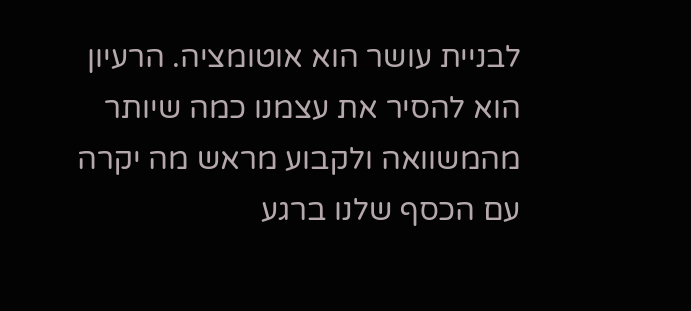לבניית עושר הוא אוטומציה. הרעיון הוא להסיר את עצמנו כמה שיותר מהמשוואה ולקבוע מראש מה יקרה עם הכסף שלנו ברגע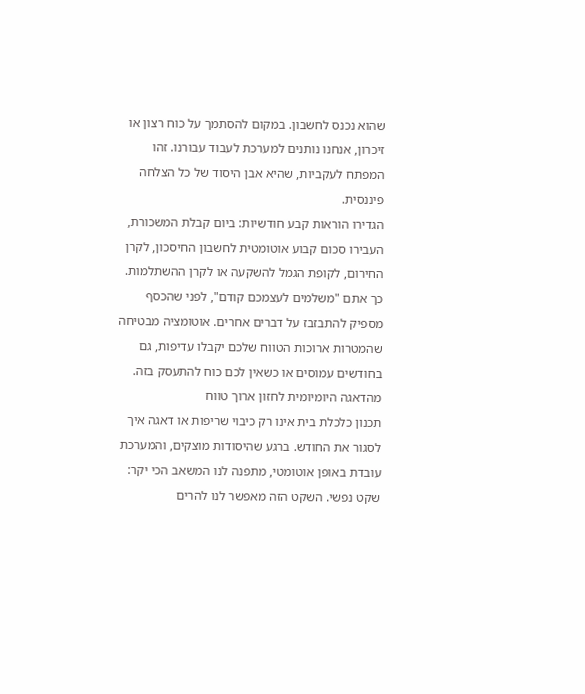שהוא נכנס לחשבון. במקום להסתמך על כוח רצון או זיכרון, אנחנו נותנים למערכת לעבוד עבורנו. זהו המפתח לעקביות, שהיא אבן היסוד של כל הצלחה פיננסית.
הגדירו הוראות קבע חודשיות: ביום קבלת המשכורת, העבירו סכום קבוע אוטומטית לחשבון החיסכון, לקרן החירום, לקופת הגמל להשקעה או לקרן ההשתלמות. כך אתם "משלמים לעצמכם קודם", לפני שהכסף מספיק להתבזבז על דברים אחרים. אוטומציה מבטיחה שהמטרות ארוכות הטווח שלכם יקבלו עדיפות, גם בחודשים עמוסים או כשאין לכם כוח להתעסק בזה.
מהדאגה היומיומית לחזון ארוך טווח
תכנון כלכלת בית אינו רק כיבוי שריפות או דאגה איך לסגור את החודש. ברגע שהיסודות מוצקים, והמערכת עובדת באופן אוטומטי, מתפנה לנו המשאב הכי יקר: שקט נפשי. השקט הזה מאפשר לנו להרים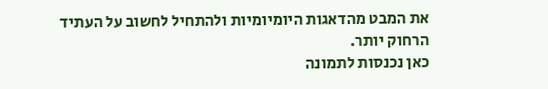את המבט מהדאגות היומיומיות ולהתחיל לחשוב על העתיד הרחוק יותר.
כאן נכנסות לתמונה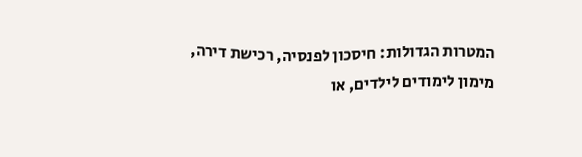המטרות הגדולות: חיסכון לפנסיה, רכישת דירה, מימון לימודים לילדים, או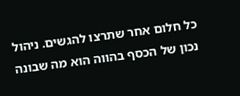כל חלום אחר שתרצו להגשים. ניהול נכון של הכסף בהווה הוא מה שבונה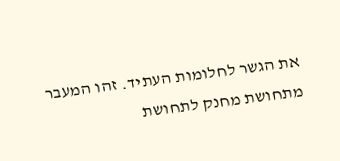את הגשר לחלומות העתיד. זהו המעבר מתחושת מחנק לתחושת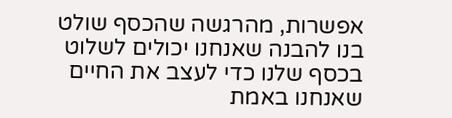אפשרות, מהרגשה שהכסף שולט בנו להבנה שאנחנו יכולים לשלוט בכסף שלנו כדי לעצב את החיים שאנחנו באמת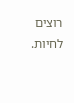רוצים לחיות.